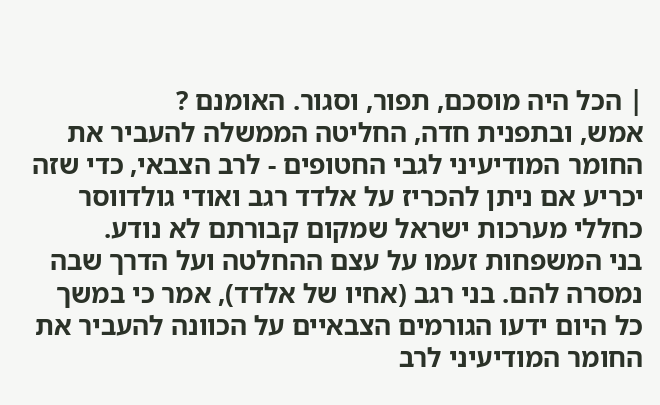| הכל היה מוסכם, תפור, וסגור. האומנם ?
אמש, ובתפנית חדה, החליטה הממשלה להעביר את החומר המודיעיני לגבי החטופים - לרב הצבאי, כדי שזה יכריע אם ניתן להכריז על אלדד רגב ואודי גולדווסר כחללי מערכות ישראל שמקום קבורתם לא נודע.
בני המשפחות זעמו על עצם ההחלטה ועל הדרך שבה נמסרה להם. בני רגב (אחיו של אלדד), אמר כי במשך כל היום ידעו הגורמים הצבאיים על הכוונה להעביר את החומר המודיעיני לרב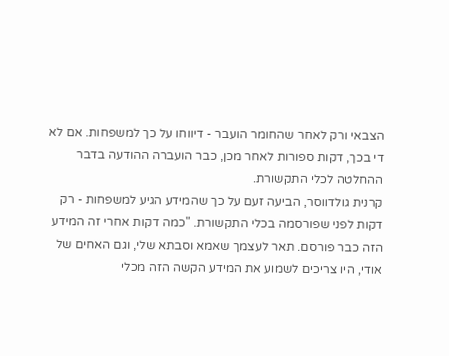הצבאי ורק לאחר שהחומר הועבר - דיווחו על כך למשפחות. אם לא די בכך, דקות ספורות לאחר מכן, כבר הועברה ההודעה בדבר ההחלטה לכלי התקשורת.
קרנית גולדווסר, הביעה זעם על כך שהמידע הגיע למשפחות - רק דקות לפני שפורסמה בכלי התקשורת. "כמה דקות אחרי זה המידע הזה כבר פורסם. תאר לעצמך שאמא וסבתא שלי, וגם האחים של אודי, היו צריכים לשמוע את המידע הקשה הזה מכלי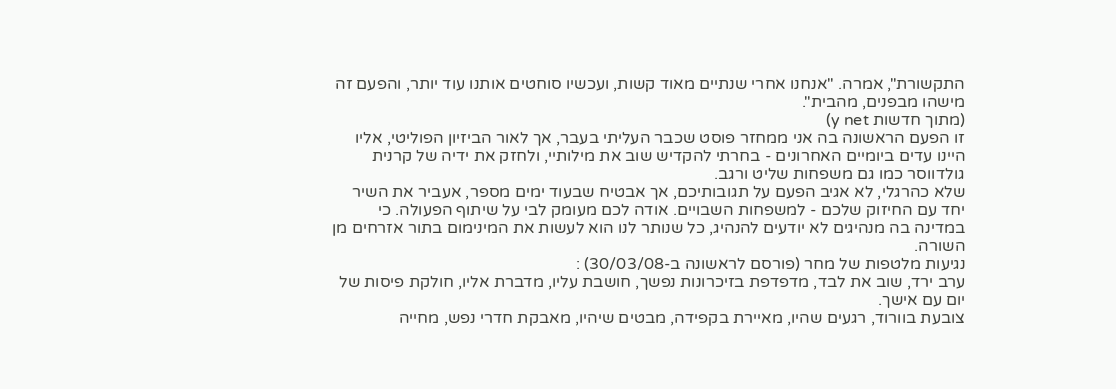התקשורת", אמרה. "אנחנו אחרי שנתיים מאוד קשות, ועכשיו סוחטים אותנו עוד יותר, והפעם זה מישהו מבפנים, מהבית".
(מתוך חדשות y net)
זו הפעם הראשונה בה אני ממחזר פוסט שכבר העליתי בעבר, אך לאור הביזיון הפוליטי, אליו היינו עדים ביומיים האחרונים - בחרתי להקדיש שוב את מילותיי, ולחזק את ידיה של קרנית גולדווסר כמו גם משפחות שליט ורגב.
שלא כהרגלי, לא אגיב הפעם על תגובותיכם, אך אבטיח שבעוד ימים מספר, אעביר את השיר יחד עם החיזוק שלכם - למשפחות השבויים. אודה לכם מעומק לבי על שיתוף הפעולה. כי במדינה בה מנהיגים לא יודעים להנהיג, כל שנותר לנו הוא לעשות את המינימום בתור אזרחים מן השורה.
נגיעות מלטפות של מחר (פורסם לראשונה ב-30/03/08) :
ערב ירד, שוב את לבד, מדפדפת בזיכרונות נפשך, חושבת עליו, מדברת אליו, חולקת פיסות של יום עם אישך.
צובעת בוורוד, רגעים שהיו, מאיירת בקפידה, מבטים שיהיו, מאבקת חדרי נפש, מחייה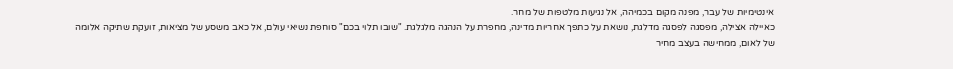אינטימיות של עבר, מפנה מקום בכמיהה, אל נגיעות מלטפות של מחר.
כאיילה אצילה, מפסגה לפסגה מדלגת, נושאת על כתפך אחריות מדינה, מחפרת על הנהגה מלגלגת. "שובו תלוי בכם" סוחפת נשיאי עולם, אל כאב משסע של מציאות, זועקת שתיקה אלומה של לאום, ממחישה בעצב מחיר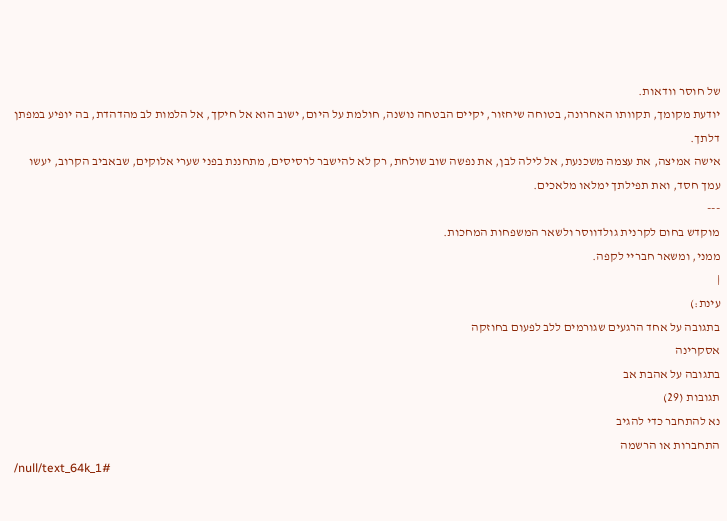של חוסר וודאות.
יודעת מקומך, תקוותו האחרונה, בטוחה שיחזור, יקיים הבטחה נושנה, חולמת על היום, ישוב הוא אל חיקך, אל הלמות לב מהדהדת, בה יופיע במפתן דלתך.
אישה אמיצה, את עצמה משכנעת, אל לילה לבן, את נפשה שוב שולחת, רק לא להישבר לרסיסים, מתחננת בפני שערי אלוקים, שבאביב הקרוב, יעשו עמך חסד, ואת תפילתך ימלאו מלאכים.
---
מוקדש בחום לקרנית גולדווסר ולשאר המשפחות המחכות.
ממני, ומשאר חבריי לקפה.
|
עינת:)
בתגובה על אחד הרגעים שגורמים ללב לפעום בחוזקה
אסקרינה
בתגובה על אהבת אב
תגובות (29)
נא להתחבר כדי להגיב
התחברות או הרשמה
/null/text_64k_1#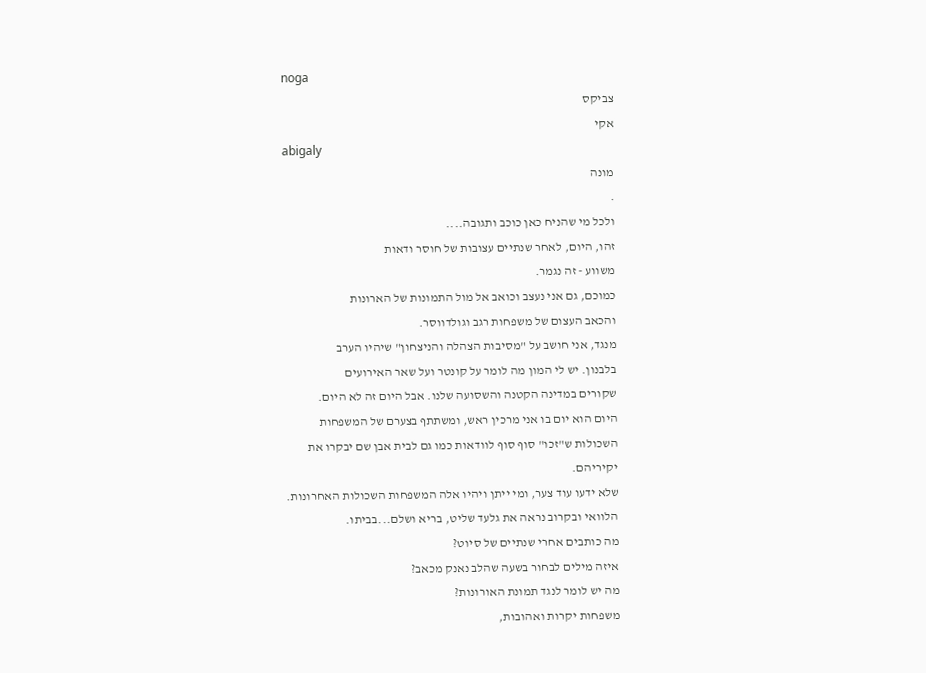noga
צביקס
אקי
abigaly
מונה
.
ולכל מי שהניח כאן כוכב ותגובה....
זהו, היום, לאחר שנתיים עצובות של חוסר ודאות
משווע - זה נגמר.
כמוכם, גם אני נעצב וכואב אל מול התמונות של הארונות
והכאב העצום של משפחות רגב וגולדווסר.
מנגד, אני חושב על "מסיבות הצהלה והניצחון" שיהיו הערב
בלבנון. יש לי המון מה לומר על קונטר ועל שאר האירועים
שקורים במדינה הקטנה והשסועה שלנו. אבל היום זה לא היום.
היום הוא יום בו אני מרכין ראש, ומשתתף בצערם של המשפחות
השכולות ש"זכו" סוף סוף לוודאות כמו גם לבית אבן שם יבקרו את
יקיריהם.
שלא ידעו עוד צער, ומי ייתן ויהיו אלה המשפחות השכולות האחרונות.
הלוואי ובקרוב נראה את גלעד שליט, בריא ושלם...בביתו.
מה כותבים אחרי שנתיים של סיוט?
איזה מילים לבחור בשעה שהלב נאנק מכאב?
מה יש לומר לנגד תמונת האורונות?
משפחות יקרות ואהובות,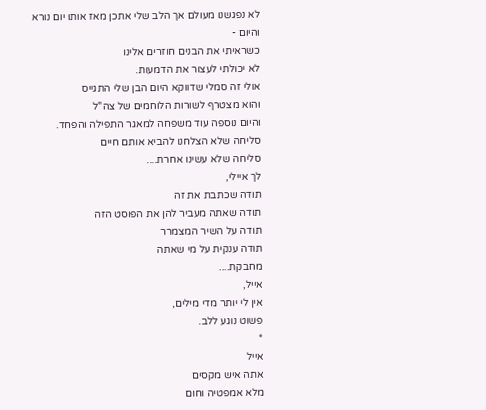לא נפגשנו מעולם אך הלב שלי אתכן מאז אותו יום נורא
והיום -
כשראיתי את הבנים חוזרים אלינו
לא יכולתי לעצור את הדמעות.
אולי זה סמלי שדווקא היום הבן שלי התגייס
והוא מצטרף לשורות הלוחמים של צה"ל
והיום נוספה עוד משפחה למאגר התפילה והפחד.
סליחה שלא הצלחנו להביא אותם חיים
סליחה שלא עשינו אחרת....
לך איילי,
תודה שכתבת את זה
תודה שאתה מעביר להן את הפוסט הזה
תודה על השיר המצמרר
תודה ענקית על מי שאתה
מחבקת....
אייל,
אין לי יותר מדי מילים,
פשוט נוגע ללב.
*
אייל
אתה איש מקסים
מלא אמפטיה וחום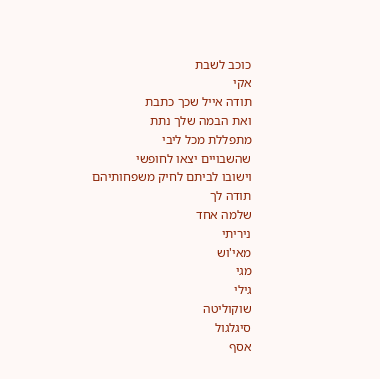כוכב לשבת
אקי
תודה אייל שכך כתבת
ואת הבמה שלך נתת
מתפללת מכל ליבי
שהשבויים יצאו לחופשי
וישובו לביתם לחיק משפחותיהם
תודה לך
שלמה אחד
ניריתי
מאי'וש
מגי
גילי
שוקוליטה
סיגלגול
אסף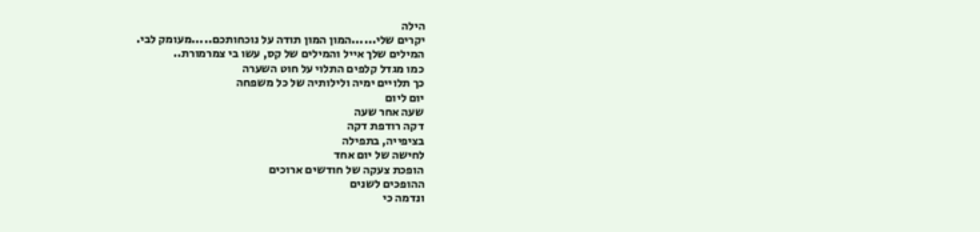הילה
יקרים שלי......המון המון תודה על נוכחותכם.....מעומק לבי.
המילים שלך אייל והמילים של קס, עשו בי צמרמורת..
כמו מגדל קלפים התלוי על חוט השערה
כך תלויים ימיה ולילותיה של כל משפחה
יום ליום
שעה אחר שעה
דקה רודפת דקה
בציפייה, בתפילה
לחישה של יום אחד
הופכת צעקה של חודשים ארוכים
ההופכים לשנים
ונדמה כי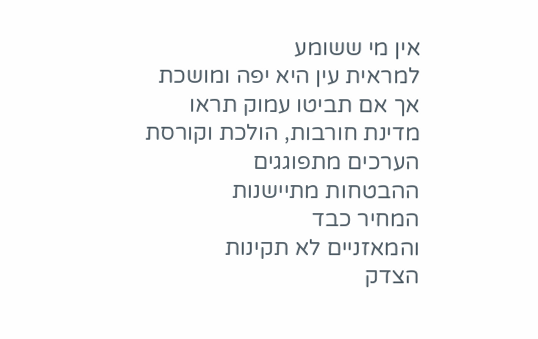אין מי ששומע
למראית עין היא יפה ומושכת
אך אם תביטו עמוק תראו
מדינת חורבות, הולכת וקורסת
הערכים מתפוגגים
ההבטחות מתיישנות
המחיר כבד
והמאזניים לא תקינות
הצדק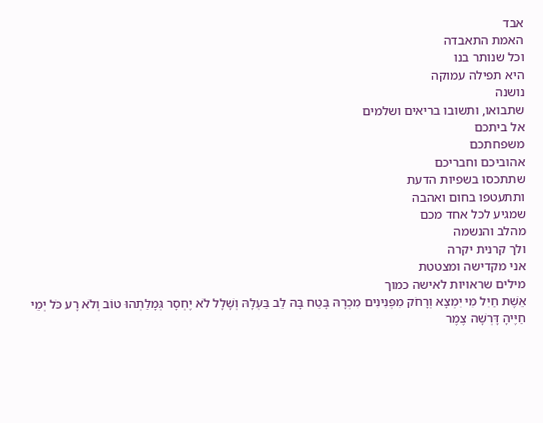אבד
האמת התאבדה
וכל שנותר בנו
היא תפילה עמוקה
נושנה
שתבואו, ותשובו בריאים ושלמים
אל ביתכם
משפחתכם
אהוביכם וחבריכם
שתתכסו בשפיות הדעת
ותתעטפו בחום ואהבה
שמגיע לכל אחד מכם
מהלב והנשמה
ולך קרנית יקרה
אני מקדישה ומצטטת
מילים שראויות לאישה כמוך
אֵשֶׁת חַיִל מִי יִמְצָא וְרָחֹק מִפְּנִינִים מִכְרָהּ בָּטַח בָּהּ לֵב בַּעְלָהּ וְשָׁלָל לֹא יֶחְסָר גְּמָלַתְהוּ טוֹב וְלֹא רָע כֹּל יְמֵי חַיֶּיהָ דָּרְשָׁה צֶמֶר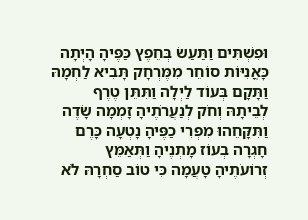וּפִשְׁתִּים וַתַּעַשׂ בְּחֵפֶץ כַּפֶּיהָ הָיְתָה כָּאֳנִיּוֹת סוֹחֵר מִמֶּרְחָק תָּבִיא לַחְמָהּ וַתָּקָם בְּעוֹד לַיְלָה וַתִּתֵּן טֶרֶף לְבֵיתָהּ וְחֹק לְנַעֲרֹתֶיהָ זָמְמָה שָׂדֶה וַתִּקָּחֵהוּ מִפְּרִי כַפֶּיהָ נָטְעָה כָּרֶם חָגְרָה בְעוֹז מָתְנֶיהָ וַתְּאַמֵּץ זְרוֹעֹתֶיהָ טָעֲמָה כִּי טוֹב סַחְרָהּ לֹא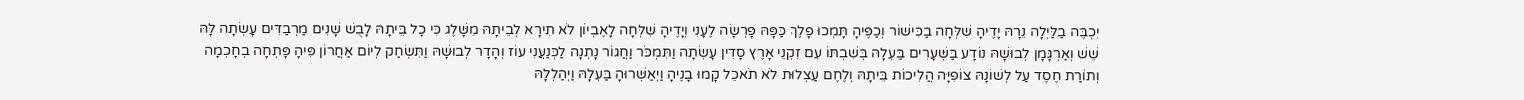יִכְבֶּה בַלַּיְלָה נֵרָהּ יָדֶיהָ שִׁלְּחָה בַכִּישׁוֹר וְכַפֶּיהָ תָּמְכוּ פָלֶךְ כַּפָּהּ פָּרְשָׂה לֶעָנִי וְיָדֶיהָ שִׁלְּחָה לָאֶבְיוֹן לֹא תִירָא לְבֵיתָהּ מִשָּׁלֶג כִּי כָל בֵּיתָהּ לָבֻשׁ שָׁנִים מַרְבַדִּים עָשְׂתָה לָּהּ שֵׁשׁ וְאַרְגָּמָן לְבוּשָׁהּ נוֹדָע בַּשְּׁעָרִים בַּעְלָהּ בְּשִׁבְתּוֹ עִם זִקְנֵי אָרֶץ סָדִין עָשְׂתָה וַתִּמְכֹּר וַחֲגוֹר נָתְנָה לַכְּנַעֲנִי עוֹז וְהָדָר לְבוּשָׁהּ וַתִּשְׂחַק לְיוֹם אַחֲרוֹן פִּיהָ פָּתְחָה בְחָכְמָה וְתוֹרַת חֶסֶד עַל לְשׁוֹנָהּ צוֹפִיָּה הֲלִיכוֹת בֵּיתָהּ וְלֶחֶם עַצְלוּת לֹא תֹאכֵל קָמוּ בָנֶיהָ וַיְאַשְּׁרוּהָ בַּעְלָהּ וַיְהַלְלָהּ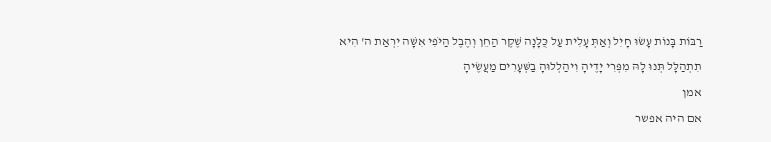רַבּוֹת בָּנוֹת עָשׂוּ חָיִל וְאַתְּ עָלִית עַל כֻּלָּנָה שֶׁקֶר הַחֵן וְהֶבֶל הַיֹּפִי אִשָּׁה יִרְאַת ה' הִיא תִתְהַלָּל תְּנוּ לָהּ מִפְּרִי יָדֶיהָ וִיהַלְלוּהָ בַשְּׁעָרִים מַעֲשֶׂיהָ
אמן
אם היה אפשר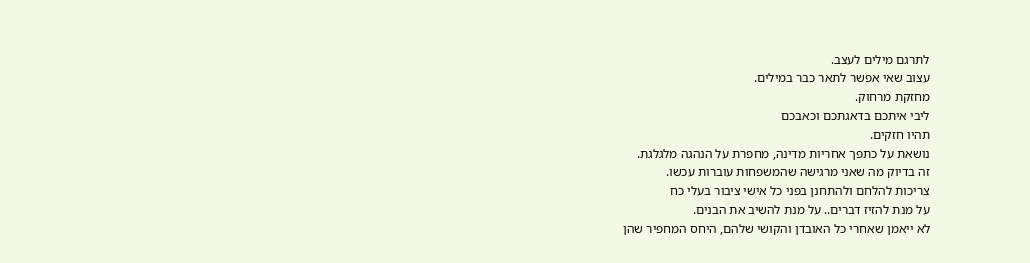לתרגם מילים לעצב.
עצוב שאי אפשר לתאר כבר במילים.
מחזקת מרחוק.
ליבי איתכם בדאגתכם וכאבכם
תהיו חזקים.
נושאת על כתפך אחריות מדינה, מחפרת על הנהגה מלגלגת.
זה בדיוק מה שאני מרגישה שהמשפחות עוברות עכשו.
צריכות להלחם ולהתחנן בפני כל אישי ציבור בעלי כח
על מנת להזיז דברים.. על מנת להשיב את הבנים.
לא ייאמן שאחרי כל האובדן והקושי שלהם, היחס המחפיר שהן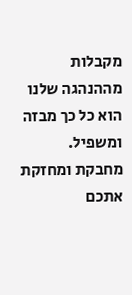מקבלות מההנהגה שלנו הוא כל כך מבזה ומשפיל.
מחבקת ומחזקת אתכם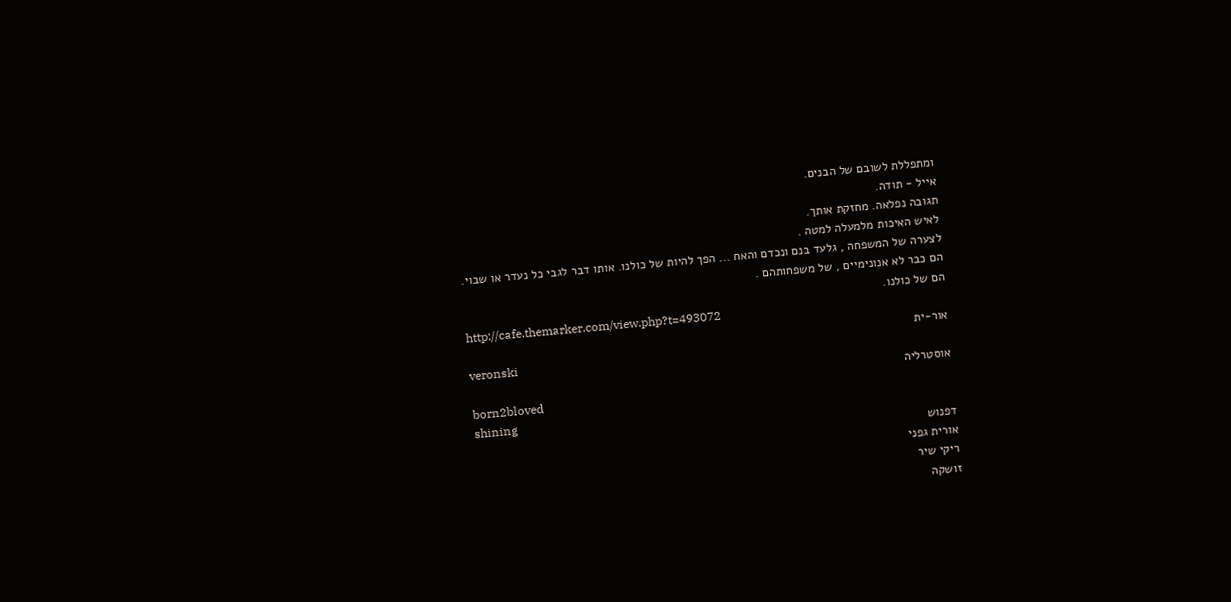ומתפללת לשובם של הבנים.
אייל - תודה.
תגובה נפלאה. מחזקת אותך.
לאיש האיכות מלמעלה למטה .
לצערה של המשפחה , גלעד בנם ונכדם והאח ... הפך להיות של כולנו. אותו דבר לגבי כל נעדר או שבוי.
הם כבר לא אנונימיים , של משפחותהם .
הם של כולנו.
http://cafe.themarker.com/view.php?t=493072
אור-ית
veronski
אוסטרליה
born2bloved
shining
דפנוש
אורית גפני
ריקי שיר
זושקה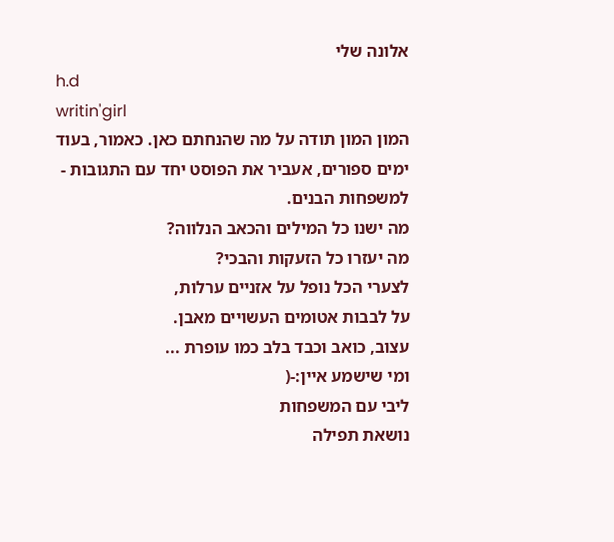אלונה שלי
h.d
writin'girl
המון המון תודה על מה שהנחתם כאן. כאמור, בעוד ימים ספורים, אעביר את הפוסט יחד עם התגובות - למשפחות הבנים.
מה ישנו כל המילים והכאב הנלווה?
מה יעזרו כל הזעקות והבכי?
לצערי הכל נופל על אזניים ערלות,
על לבבות אטומים העשויים מאבן.
עצוב, כואב וכבד בלב כמו עופרת ...
ומי שישמע איין:-(
ליבי עם המשפחות
נושאת תפילה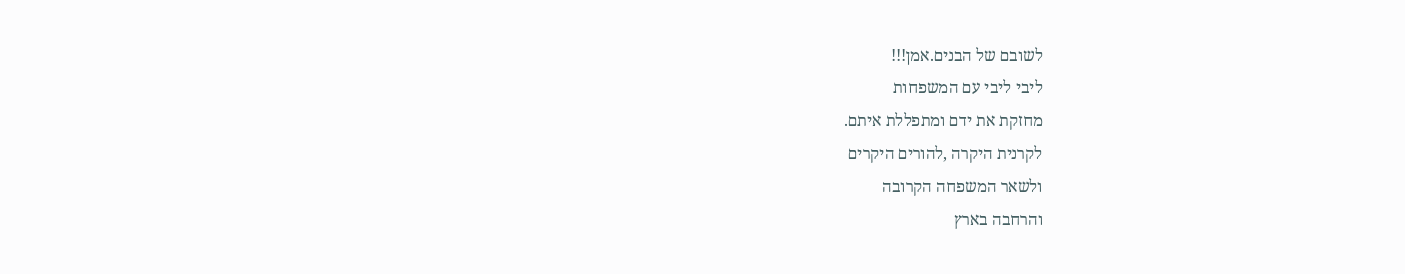לשובם של הבנים.אמן!!!
ליבי ליבי עם המשפחות
מחזקת את ידם ומתפללת איתם.
לקרנית היקרה ,להורים היקרים
ולשאר המשפחה הקרובה
והרחבה בארץ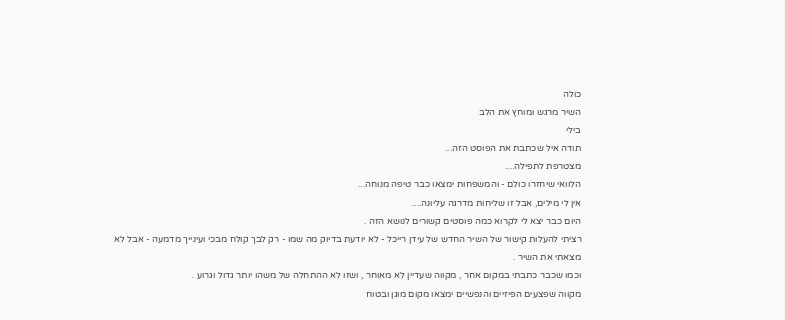כולה
השיר מרגש ומוחץ את הלב
בילי
תודה איל שכתבת את הפוסט הזה...
מצטרפת לתפילה....
הלוואי שיחזרו כולם - והמשפחות ימצאו כבר טיפה מנוחה...
אין לי מילים, אבל זו שליחות מדרגה עליונה....
היום כבר יצא לי לקרוא כמה פוסטים קשורים לנושא הזה .
רציתי להעלות קישור של השיר החדש של עידן רייכל - לא יודעת בדיוק מה שמו - רק לבך קולח מבכי ועינייך מדמעה - אבל לא מצאתי את השיר .
וכמו שכבר כתבתי במקום אחר , מקווה שעדיין לא מאוחר , ושזו לא ההתחלה של משהו יותר גדול וגרוע .
מקווה שפצעים הפיזיים והנפשיים ימצאו מקום מוגן ובטוח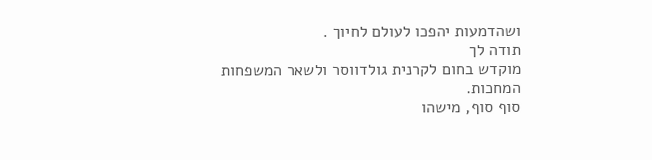ושהדמעות יהפכו לעולם לחיוך .
תודה לך
מוקדש בחום לקרנית גולדווסר ולשאר המשפחות המחכות.
סוף סוף, מישהו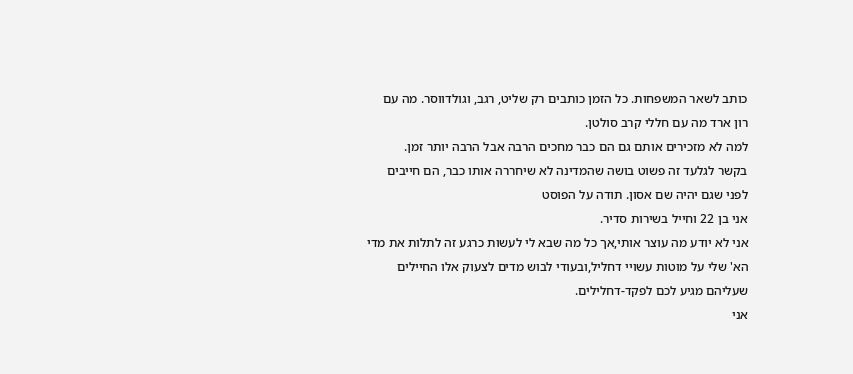כותב לשאר המשפחות. כל הזמן כותבים רק שליט, רגב, וגולדווסר. מה עם רון ארד מה עם חללי קרב סולטן.
למה לא מזכירים אותם גם הם כבר מחכים הרבה אבל הרבה יותר זמן.
בקשר לגלעד זה פשוט בושה שהמדינה לא שיחררה אותו כבר, הם חייבים לפני שגם יהיה שם אסון. תודה על הפוסט
אני בן 22 וחייל בשירות סדיר.
אני לא יודע מה עוצר אותי,אך כל מה שבא לי לעשות כרגע זה לתלות את מדי הא' שלי על מוטות עשויי דחליל,ובעודי לבוש מדים לצעוק אלו החיילים שעליהם מגיע לכם לפקד-דחלילים.
אני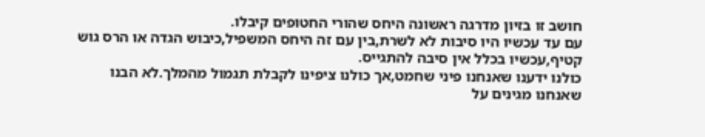חושב זו בזיון מדרגה ראשונה היחס שהורי החטופים קיבלו.
עם עד עכשיו היו סיבות לא לשרת,בין עם זה היחס המשפיל,כיבוש הגדה או הרס גוש קטיף,עכשיו בכלל אין סיבה להתגייס.
כולנו ידענו שאנחנו פיני שחמט,אך כולנו ציפינו לקבלת תגמול מהמלך.לא הבנו שאנחנו מגינים על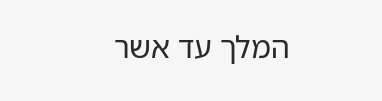המלך עד אשר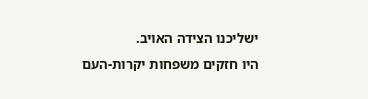ישליכנו הצידה האויב.
היו חזקים משפחות יקרות-העם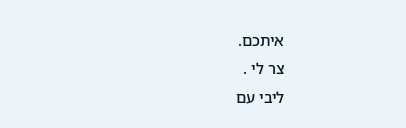איתכם.
צר לי .
ליבי עם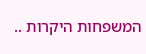המשפחות היקרות ..